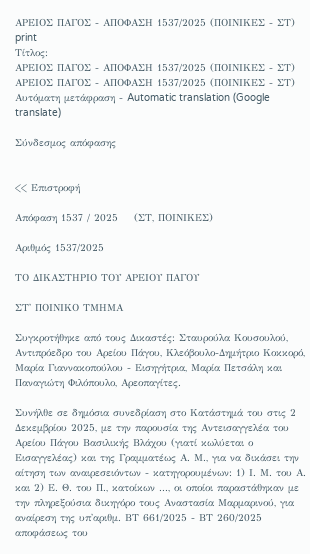ΑΡΕΙΟΣ ΠΑΓΟΣ - ΑΠΟΦΑΣΗ 1537/2025 (ΠΟΙΝΙΚΕΣ - ΣΤ)
print
Τίτλος:
ΑΡΕΙΟΣ ΠΑΓΟΣ - ΑΠΟΦΑΣΗ 1537/2025 (ΠΟΙΝΙΚΕΣ - ΣΤ)
ΑΡΕΙΟΣ ΠΑΓΟΣ - ΑΠΟΦΑΣΗ 1537/2025 (ΠΟΙΝΙΚΕΣ - ΣΤ)
Αυτόματη μετάφραση - Automatic translation (Google translate)

Σύνδεσμος απόφασης


<< Επιστροφή

Απόφαση 1537 / 2025    (ΣΤ, ΠΟΙΝΙΚΕΣ)

Αριθμός 1537/2025

ΤΟ ΔΙΚΑΣΤΗΡΙΟ ΤΟΥ ΑΡΕΙΟΥ ΠΑΓΟΥ

ΣΤ' ΠΟΙΝΙΚΟ ΤΜΗΜΑ

Συγκροτήθηκε από τους Δικαστές: Σταυρούλα Κουσουλού, Αντιπρόεδρο του Αρείου Πάγου, Κλεόβουλο-Δημήτριο Κοκκορό, Μαρία Γιαννακοπούλου - Εισηγήτρια, Μαρία Πετσάλη και Παναγιώτη Φιλόπουλο, Αρεοπαγίτες.

Συνήλθε σε δημόσια συνεδρίαση στο Κατάστημά του στις 2 Δεκεμβρίου 2025, με την παρουσία της Αντεισαγγελέα του Αρείου Πάγου Βασιλικής Βλάχου (γιατί κωλύεται ο Εισαγγελέας) και της Γραμματέως Α. Μ., για να δικάσει την αίτηση των αναιρεσειόντων - κατηγορουμένων: 1) Ι. Μ. του Α. και 2) Ε. Θ. του Π., κατοίκων ..., οι οποίοι παραστάθηκαν με την πληρεξούσια δικηγόρο τους Αναστασία Μαρμαρινού, για αναίρεση της υπ'αριθμ. ΒΤ 661/2025 - ΒΤ 260/2025 αποφάσεως του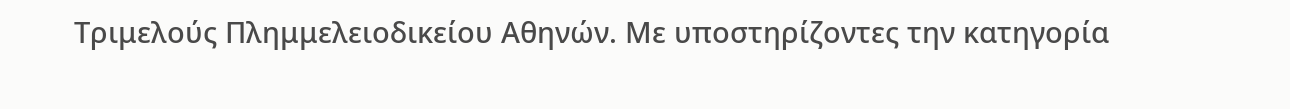Τριμελούς Πλημμελειοδικείου Αθηνών. Με υποστηρίζοντες την κατηγορία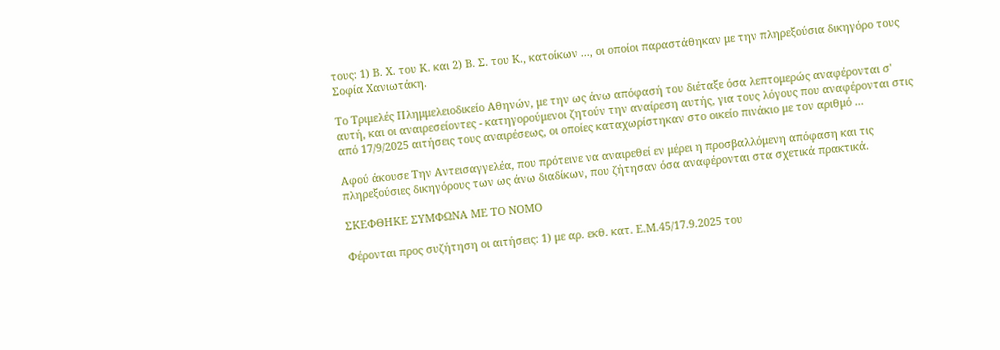τους: 1) Β. Χ. του Κ. και 2) Β. Σ. του Κ., κατοίκων ..., οι οποίοι παραστάθηκαν με την πληρεξούσια δικηγόρο τους Σοφία Χανιωτάκη.

Το Τριμελές Πλημμελειοδικείο Αθηνών, με την ως άνω απόφασή του διέταξε όσα λεπτομερώς αναφέρονται σ' αυτή, και oι αναιρεσείοντες - κατηγορούμενοι ζητούν την αναίρεση αυτής, για τους λόγους που αναφέρονται στις από 17/9/2025 αιτήσεις τους αναιρέσεως, οι οποίες καταχωρίστηκαν στο οικείο πινάκιο με τον αριθμό ...

Αφού άκουσε Την Αντεισαγγελέα, που πρότεινε να αναιρεθεί εν μέρει η προσβαλλόμενη απόφαση και τις πληρεξούσιες δικηγόρους των ως άνω διαδίκων, που ζήτησαν όσα αναφέρονται στα σχετικά πρακτικά.

ΣΚΕΦΘΗΚΕ ΣΥΜΦΩΝΑ ΜΕ ΤΟ ΝΟΜΟ

Φέρονται προς συζήτηση οι αιτήσεις: 1) με αρ. εκθ. κατ. Ε.Μ.45/17.9.2025 του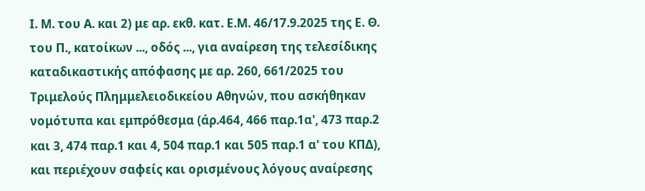Ι. Μ. του Α. και 2) με αρ. εκθ. κατ. Ε.Μ. 46/17.9.2025 της Ε. Θ. του Π., κατοίκων ..., οδός ..., για αναίρεση της τελεσίδικης καταδικαστικής απόφασης με αρ. 260, 661/2025 του Τριμελούς Πλημμελειοδικείου Αθηνών, που ασκήθηκαν νομότυπα και εμπρόθεσμα (άρ.464, 466 παρ.1α', 473 παρ.2 και 3, 474 παρ.1 και 4, 504 παρ.1 και 505 παρ.1 α' του ΚΠΔ), και περιέχουν σαφείς και ορισμένους λόγους αναίρεσης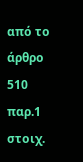από το άρθρο 510 παρ.1 στοιχ.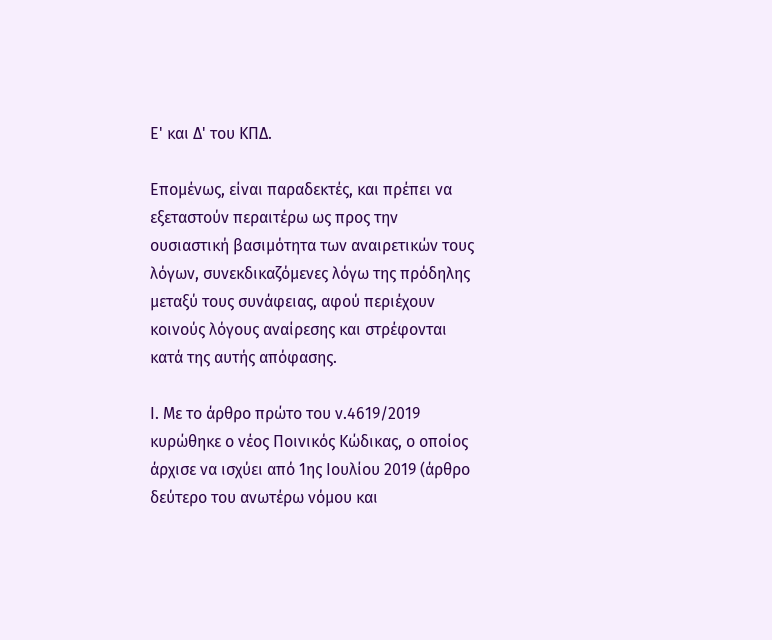Ε' και Δ' του ΚΠΔ.

Επομένως, είναι παραδεκτές, και πρέπει να εξεταστούν περαιτέρω ως προς την ουσιαστική βασιμότητα των αναιρετικών τους λόγων, συνεκδικαζόμενες λόγω της πρόδηλης μεταξύ τους συνάφειας, αφού περιέχουν κοινούς λόγους αναίρεσης και στρέφονται κατά της αυτής απόφασης.

Ι. Με το άρθρο πρώτο του ν.4619/2019 κυρώθηκε ο νέος Ποινικός Κώδικας, ο οποίος άρχισε να ισχύει από 1ης Ιουλίου 2019 (άρθρο δεύτερο του ανωτέρω νόμου και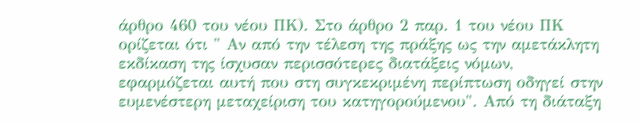άρθρο 460 του νέου ΠΚ). Στο άρθρο 2 παρ. 1 του νέου ΠΚ ορίζεται ότι " Αν από την τέλεση της πράξης ως την αμετάκλητη εκδίκαση της ίσχυσαν περισσότερες διατάξεις νόμων, εφαρμόζεται αυτή που στη συγκεκριμένη περίπτωση οδηγεί στην ευμενέστερη μεταχείριση του κατηγορούμενου". Από τη διάταξη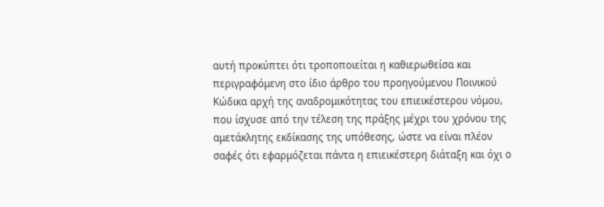αυτή προκύπτει ότι τροποποιείται η καθιερωθείσα και περιγραφόμενη στο ίδιο άρθρο του προηγούμενου Ποινικού Κώδικα αρχή της αναδρομικότητας του επιεικέστερου νόμου, που ίσχυσε από την τέλεση της πράξης μέχρι του χρόνου της αμετάκλητης εκδίκασης της υπόθεσης, ώστε να είναι πλέον σαφές ότι εφαρμόζεται πάντα η επιεικέστερη διάταξη και όχι ο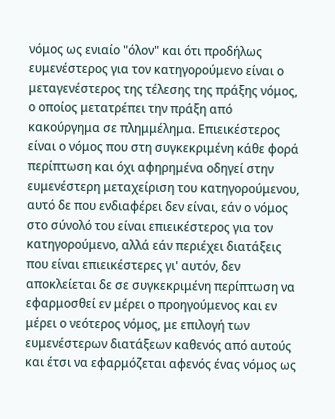νόμος ως ενιαίο "όλον" και ότι προδήλως ευμενέστερος για τον κατηγορούμενο είναι ο μεταγενέστερος της τέλεσης της πράξης νόμος, ο οποίος μετατρέπει την πράξη από κακούργημα σε πλημμέλημα. Επιεικέστερος είναι ο νόμος που στη συγκεκριμένη κάθε φορά περίπτωση και όχι αφηρημένα οδηγεί στην ευμενέστερη μεταχείριση του κατηγορούμενου, αυτό δε που ενδιαφέρει δεν είναι, εάν ο νόμος στο σύνολό του είναι επιεικέστερος για τον κατηγορούμενο, αλλά εάν περιέχει διατάξεις που είναι επιεικέστερες γι' αυτόν, δεν αποκλείεται δε σε συγκεκριμένη περίπτωση να εφαρμοσθεί εν μέρει ο προηγούμενος και εν μέρει ο νεότερος νόμος, με επιλογή των ευμενέστερων διατάξεων καθενός από αυτούς και έτσι να εφαρμόζεται αφενός ένας νόμος ως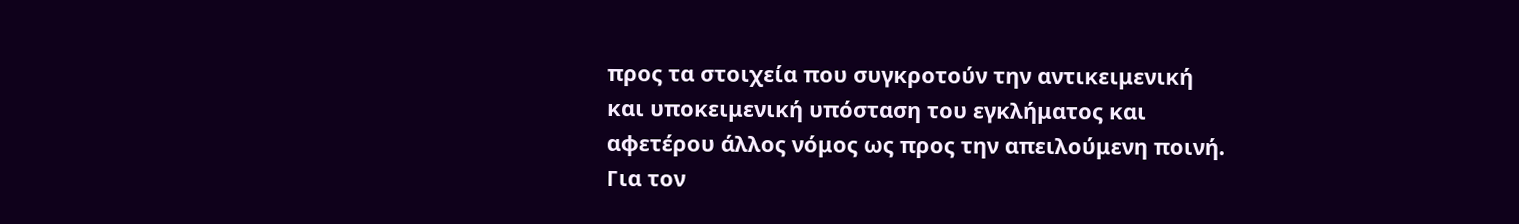προς τα στοιχεία που συγκροτούν την αντικειμενική και υποκειμενική υπόσταση του εγκλήματος και αφετέρου άλλος νόμος ως προς την απειλούμενη ποινή. Για τον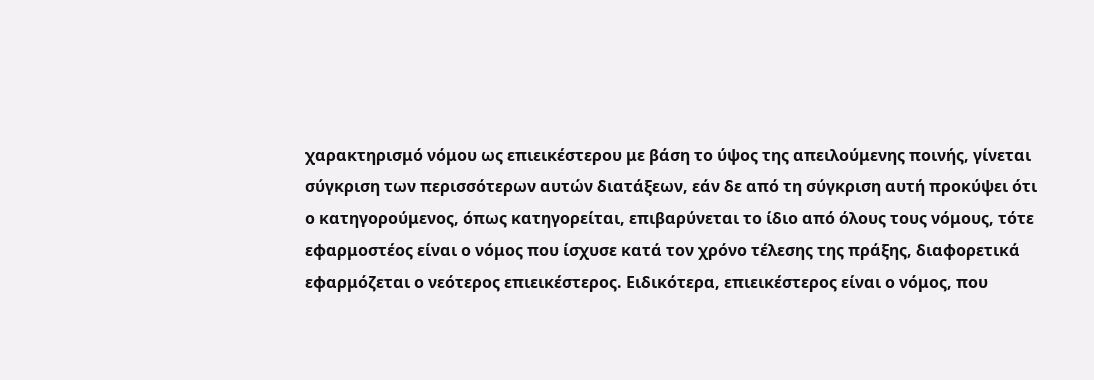χαρακτηρισμό νόμου ως επιεικέστερου με βάση το ύψος της απειλούμενης ποινής, γίνεται σύγκριση των περισσότερων αυτών διατάξεων, εάν δε από τη σύγκριση αυτή προκύψει ότι ο κατηγορούμενος, όπως κατηγορείται, επιβαρύνεται το ίδιο από όλους τους νόμους, τότε εφαρμοστέος είναι ο νόμος που ίσχυσε κατά τον χρόνο τέλεσης της πράξης, διαφορετικά εφαρμόζεται ο νεότερος επιεικέστερος. Ειδικότερα, επιεικέστερος είναι ο νόμος, που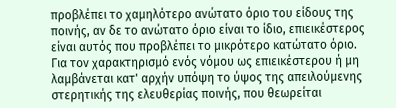προβλέπει το χαμηλότερο ανώτατο όριο του είδους της ποινής, αν δε το ανώτατο όριο είναι το ίδιο, επιεικέστερος είναι αυτός που προβλέπει το μικρότερο κατώτατο όριο. Για τον χαρακτηρισμό ενός νόμου ως επιεικέστερου ή μη λαμβάνεται κατ' αρχήν υπόψη το ύψος της απειλούμενης στερητικής της ελευθερίας ποινής, που θεωρείται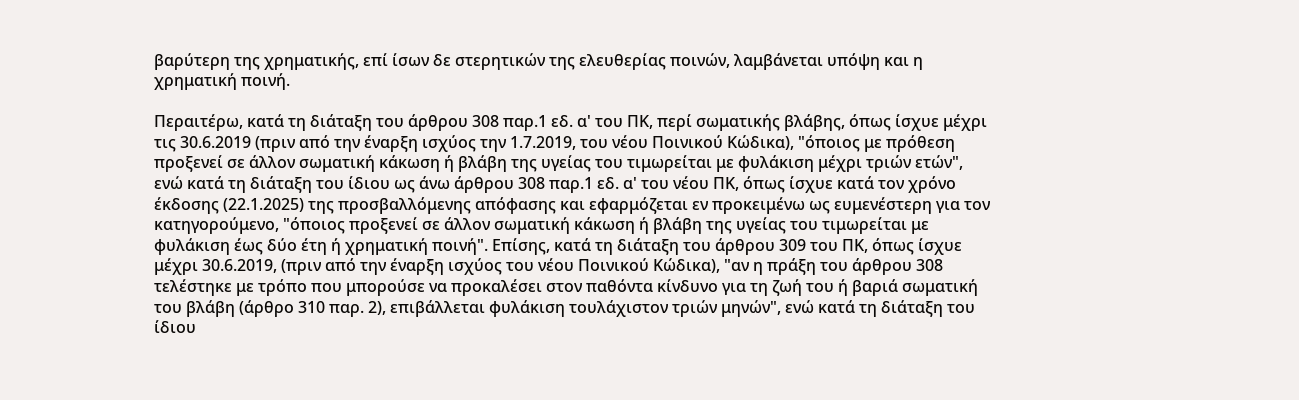βαρύτερη της χρηματικής, επί ίσων δε στερητικών της ελευθερίας ποινών, λαμβάνεται υπόψη και η χρηματική ποινή.

Περαιτέρω, κατά τη διάταξη του άρθρου 308 παρ.1 εδ. α' του ΠΚ, περί σωματικής βλάβης, όπως ίσχυε μέχρι τις 30.6.2019 (πριν από την έναρξη ισχύος την 1.7.2019, του νέου Ποινικού Κώδικα), "όποιος με πρόθεση προξενεί σε άλλον σωματική κάκωση ή βλάβη της υγείας του τιμωρείται με φυλάκιση μέχρι τριών ετών", ενώ κατά τη διάταξη του ίδιου ως άνω άρθρου 308 παρ.1 εδ. α' του νέου ΠΚ, όπως ίσχυε κατά τον χρόνο έκδοσης (22.1.2025) της προσβαλλόμενης απόφασης και εφαρμόζεται εν προκειμένω ως ευμενέστερη για τον κατηγορούμενο, "όποιος προξενεί σε άλλον σωματική κάκωση ή βλάβη της υγείας του τιμωρείται με φυλάκιση έως δύο έτη ή χρηματική ποινή". Επίσης, κατά τη διάταξη του άρθρου 309 του ΠΚ, όπως ίσχυε μέχρι 30.6.2019, (πριν από την έναρξη ισχύος του νέου Ποινικού Κώδικα), "αν η πράξη του άρθρου 308 τελέστηκε με τρόπο που μπορούσε να προκαλέσει στον παθόντα κίνδυνο για τη ζωή του ή βαριά σωματική του βλάβη (άρθρο 310 παρ. 2), επιβάλλεται φυλάκιση τουλάχιστον τριών μηνών", ενώ κατά τη διάταξη του ίδιου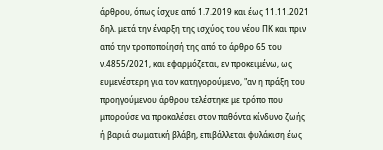άρθρου, όπως ίσχυε από 1.7.2019 και έως 11.11.2021 δηλ. μετά την έναρξη της ισχύος του νέου ΠΚ και πριν από την τροποποίησή της από το άρθρο 65 του ν.4855/2021, και εφαρμόζεται, εν προκειμένω, ως ευμενέστερη για τον κατηγορούμενο, "αν η πράξη του προηγούμενου άρθρου τελέστηκε με τρόπο που μπορούσε να προκαλέσει στον παθόντα κίνδυνο ζωής ή βαριά σωματική βλάβη, επιβάλλεται φυλάκιση έως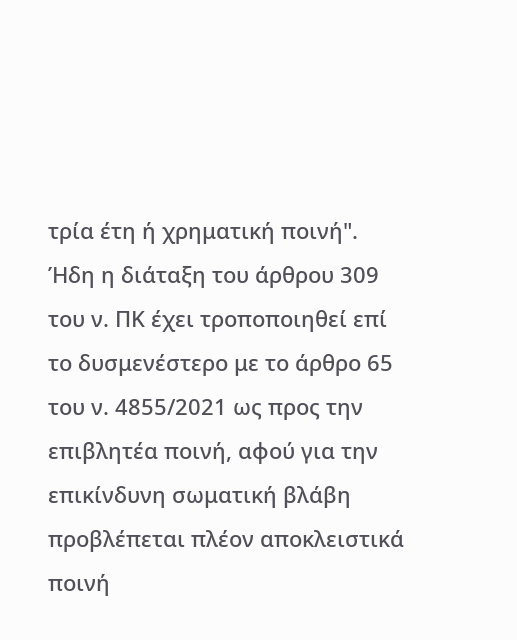τρία έτη ή χρηματική ποινή". Ήδη η διάταξη του άρθρου 309 του ν. ΠΚ έχει τροποποιηθεί επί το δυσμενέστερο με το άρθρο 65 του ν. 4855/2021 ως προς την επιβλητέα ποινή, αφού για την επικίνδυνη σωματική βλάβη προβλέπεται πλέον αποκλειστικά ποινή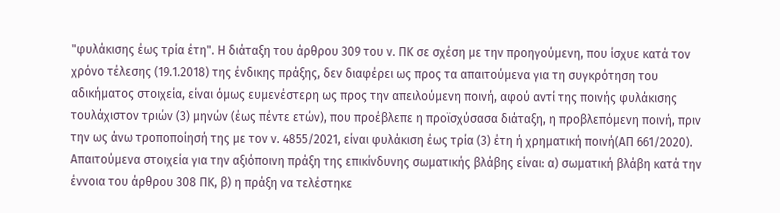"φυλάκισης έως τρία έτη". Η διάταξη του άρθρου 309 του ν. ΠΚ σε σχέση με την προηγούμενη, που ίσχυε κατά τον χρόνο τέλεσης (19.1.2018) της ένδικης πράξης, δεν διαφέρει ως προς τα απαιτούμενα για τη συγκρότηση του αδικήματος στοιχεία, είναι όμως ευμενέστερη ως προς την απειλούμενη ποινή, αφού αντί της ποινής φυλάκισης τουλάχιστον τριών (3) μηνών (έως πέντε ετών), που προέβλεπε η προϊσχύσασα διάταξη, η προβλεπόμενη ποινή, πριν την ως άνω τροποποίησή της με τον ν. 4855/2021, είναι φυλάκιση έως τρία (3) έτη ή χρηματική ποινή(ΑΠ 661/2020). Απαιτούμενα στοιχεία για την αξιόποινη πράξη της επικίνδυνης σωματικής βλάβης είναι: α) σωματική βλάβη κατά την έννοια του άρθρου 308 ΠΚ, β) η πράξη να τελέστηκε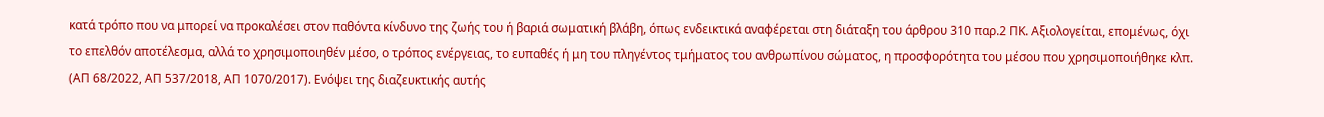κατά τρόπο που να μπορεί να προκαλέσει στον παθόντα κίνδυνο της ζωής του ή βαριά σωματική βλάβη, όπως ενδεικτικά αναφέρεται στη διάταξη του άρθρου 310 παρ.2 ΠΚ. Αξιολογείται, επομένως, όχι το επελθόν αποτέλεσμα, αλλά το χρησιμοποιηθέν μέσο, ο τρόπος ενέργειας, το ευπαθές ή μη του πληγέντος τμήματος του ανθρωπίνου σώματος, η προσφορότητα του μέσου που χρησιμοποιήθηκε κλπ. (ΑΠ 68/2022, ΑΠ 537/2018, ΑΠ 1070/2017). Ενόψει της διαζευκτικής αυτής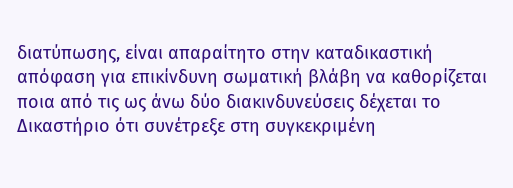διατύπωσης, είναι απαραίτητο στην καταδικαστική απόφαση για επικίνδυνη σωματική βλάβη να καθορίζεται ποια από τις ως άνω δύο διακινδυνεύσεις δέχεται το Δικαστήριο ότι συνέτρεξε στη συγκεκριμένη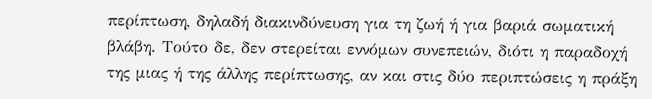περίπτωση, δηλαδή διακινδύνευση για τη ζωή ή για βαριά σωματική βλάβη. Τούτο δε, δεν στερείται εννόμων συνεπειών, διότι η παραδοχή της μιας ή της άλλης περίπτωσης, αν και στις δύο περιπτώσεις η πράξη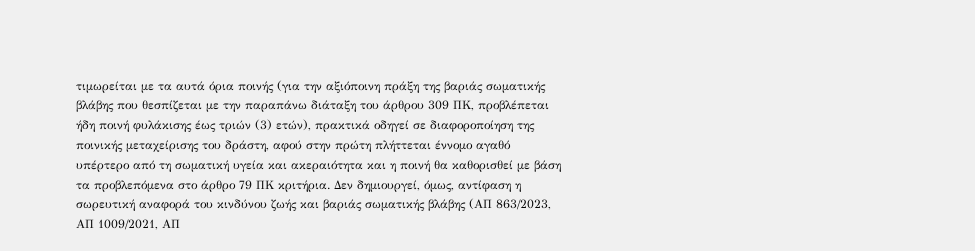τιμωρείται με τα αυτά όρια ποινής (για την αξιόποινη πράξη της βαριάς σωματικής βλάβης που θεσπίζεται με την παραπάνω διάταξη του άρθρου 309 ΠΚ, προβλέπεται ήδη ποινή φυλάκισης έως τριών (3) ετών), πρακτικά οδηγεί σε διαφοροποίηση της ποινικής μεταχείρισης του δράστη, αφού στην πρώτη πλήττεται έννομο αγαθό υπέρτερο από τη σωματική υγεία και ακεραιότητα και η ποινή θα καθορισθεί με βάση τα προβλεπόμενα στο άρθρο 79 ΠΚ κριτήρια. Δεν δημιουργεί, όμως, αντίφαση η σωρευτική αναφορά του κινδύνου ζωής και βαριάς σωματικής βλάβης (ΑΠ 863/2023, ΑΠ 1009/2021, ΑΠ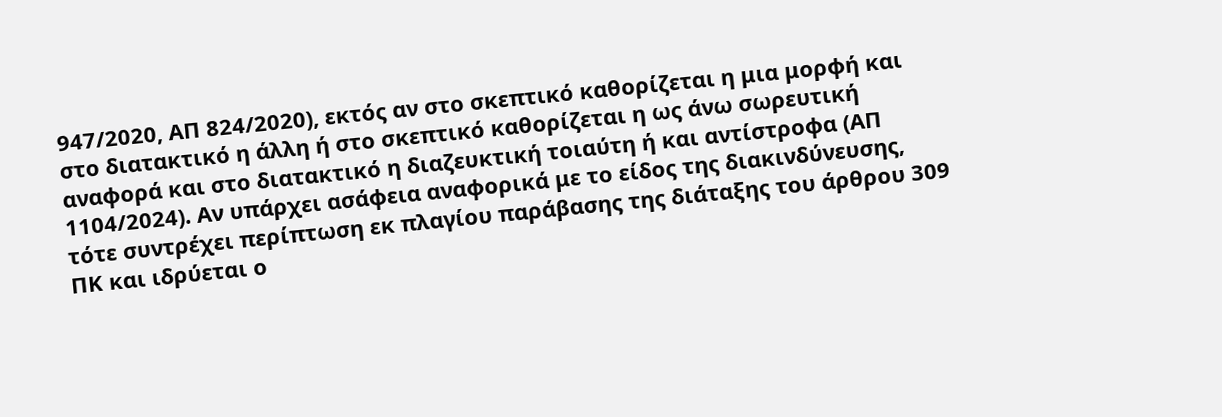947/2020, ΑΠ 824/2020), εκτός αν στο σκεπτικό καθορίζεται η μια μορφή και στο διατακτικό η άλλη ή στο σκεπτικό καθορίζεται η ως άνω σωρευτική αναφορά και στο διατακτικό η διαζευκτική τοιαύτη ή και αντίστροφα (ΑΠ 1104/2024). Αν υπάρχει ασάφεια αναφορικά με το είδος της διακινδύνευσης, τότε συντρέχει περίπτωση εκ πλαγίου παράβασης της διάταξης του άρθρου 309 ΠΚ και ιδρύεται ο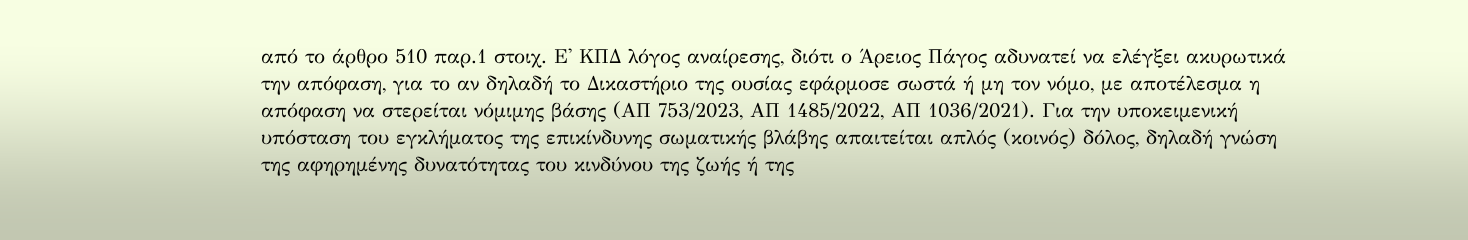από το άρθρο 510 παρ.1 στοιχ. Ε' ΚΠΔ λόγος αναίρεσης, διότι ο Άρειος Πάγος αδυνατεί να ελέγξει ακυρωτικά την απόφαση, για το αν δηλαδή το Δικαστήριο της ουσίας εφάρμοσε σωστά ή μη τον νόμο, με αποτέλεσμα η απόφαση να στερείται νόμιμης βάσης (ΑΠ 753/2023, ΑΠ 1485/2022, ΑΠ 1036/2021). Για την υποκειμενική υπόσταση του εγκλήματος της επικίνδυνης σωματικής βλάβης απαιτείται απλός (κοινός) δόλος, δηλαδή γνώση της αφηρημένης δυνατότητας του κινδύνου της ζωής ή της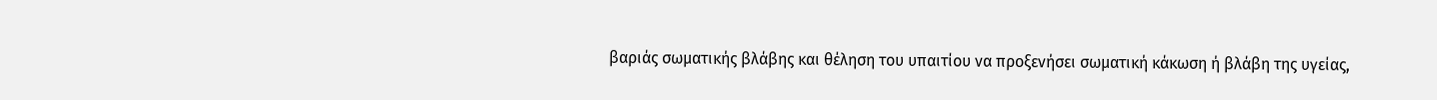βαριάς σωματικής βλάβης και θέληση του υπαιτίου να προξενήσει σωματική κάκωση ή βλάβη της υγείας,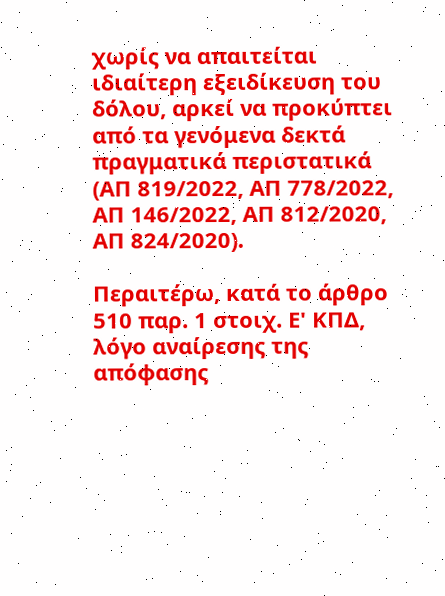χωρίς να απαιτείται ιδιαίτερη εξειδίκευση του δόλου, αρκεί να προκύπτει από τα γενόμενα δεκτά πραγματικά περιστατικά (ΑΠ 819/2022, ΑΠ 778/2022, ΑΠ 146/2022, ΑΠ 812/2020, ΑΠ 824/2020).

Περαιτέρω, κατά το άρθρο 510 παρ. 1 στοιχ. Ε' ΚΠΔ, λόγο αναίρεσης της απόφασης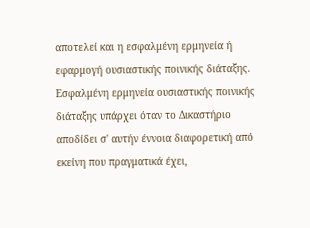αποτελεί και η εσφαλμένη ερμηνεία ή εφαρμογή ουσιαστικής ποινικής διάταξης. Εσφαλμένη ερμηνεία ουσιαστικής ποινικής διάταξης υπάρχει όταν το Δικαστήριο αποδίδει σ' αυτήν έννοια διαφορετική από εκείνη που πραγματικά έχει,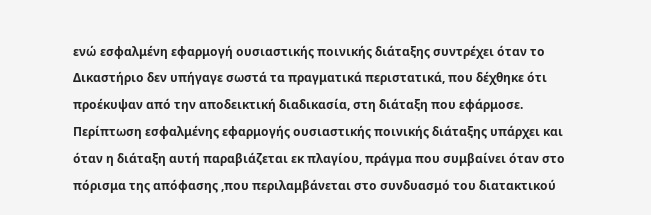ενώ εσφαλμένη εφαρμογή ουσιαστικής ποινικής διάταξης συντρέχει όταν το Δικαστήριο δεν υπήγαγε σωστά τα πραγματικά περιστατικά, που δέχθηκε ότι προέκυψαν από την αποδεικτική διαδικασία, στη διάταξη που εφάρμοσε. Περίπτωση εσφαλμένης εφαρμογής ουσιαστικής ποινικής διάταξης υπάρχει και όταν η διάταξη αυτή παραβιάζεται εκ πλαγίου, πράγμα που συμβαίνει όταν στο πόρισμα της απόφασης ,που περιλαμβάνεται στο συνδυασμό του διατακτικού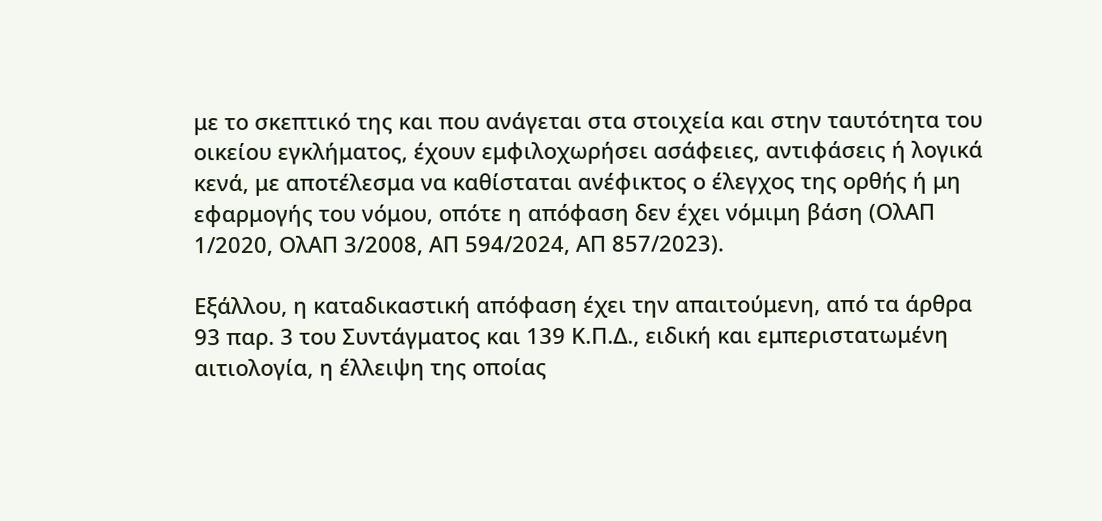με το σκεπτικό της και που ανάγεται στα στοιχεία και στην ταυτότητα του οικείου εγκλήματος, έχουν εμφιλοχωρήσει ασάφειες, αντιφάσεις ή λογικά κενά, με αποτέλεσμα να καθίσταται ανέφικτος ο έλεγχος της ορθής ή μη εφαρμογής του νόμου, οπότε η απόφαση δεν έχει νόμιμη βάση (ΟλΑΠ 1/2020, ΟλΑΠ 3/2008, ΑΠ 594/2024, ΑΠ 857/2023).

Εξάλλου, η καταδικαστική απόφαση έχει την απαιτούμενη, από τα άρθρα 93 παρ. 3 του Συντάγματος και 139 Κ.Π.Δ., ειδική και εμπεριστατωμένη αιτιολογία, η έλλειψη της οποίας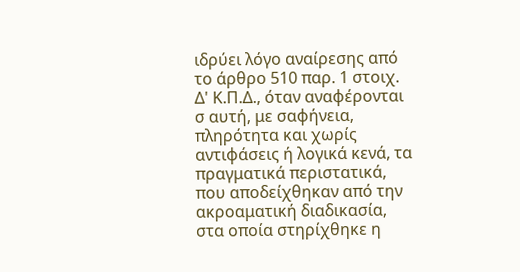ιδρύει λόγο αναίρεσης από το άρθρο 510 παρ. 1 στοιχ. Δ' Κ.Π.Δ., όταν αναφέρονται σ αυτή, με σαφήνεια, πληρότητα και χωρίς αντιφάσεις ή λογικά κενά, τα πραγματικά περιστατικά, που αποδείχθηκαν από την ακροαματική διαδικασία, στα οποία στηρίχθηκε η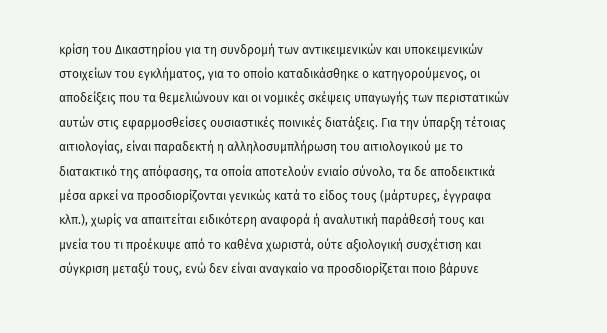κρίση του Δικαστηρίου για τη συνδρομή των αντικειμενικών και υποκειμενικών στοιχείων του εγκλήματος, για το οποίο καταδικάσθηκε ο κατηγορούμενος, οι αποδείξεις που τα θεμελιώνουν και οι νομικές σκέψεις υπαγωγής των περιστατικών αυτών στις εφαρμοσθείσες ουσιαστικές ποινικές διατάξεις. Για την ύπαρξη τέτοιας αιτιολογίας, είναι παραδεκτή η αλληλοσυμπλήρωση του αιτιολογικού με το διατακτικό της απόφασης, τα οποία αποτελούν ενιαίο σύνολο, τα δε αποδεικτικά μέσα αρκεί να προσδιορίζονται γενικώς κατά το είδος τους (μάρτυρες, έγγραφα κλπ.), χωρίς να απαιτείται ειδικότερη αναφορά ή αναλυτική παράθεσή τους και μνεία του τι προέκυψε από το καθένα χωριστά, ούτε αξιολογική συσχέτιση και σύγκριση μεταξύ τους, ενώ δεν είναι αναγκαίο να προσδιορίζεται ποιο βάρυνε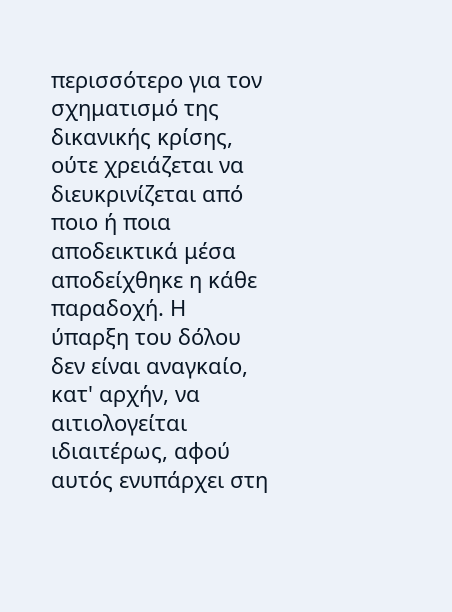περισσότερο για τον σχηματισμό της δικανικής κρίσης, ούτε χρειάζεται να διευκρινίζεται από ποιο ή ποια αποδεικτικά μέσα αποδείχθηκε η κάθε παραδοχή. Η ύπαρξη του δόλου δεν είναι αναγκαίο, κατ' αρχήν, να αιτιολογείται ιδιαιτέρως, αφού αυτός ενυπάρχει στη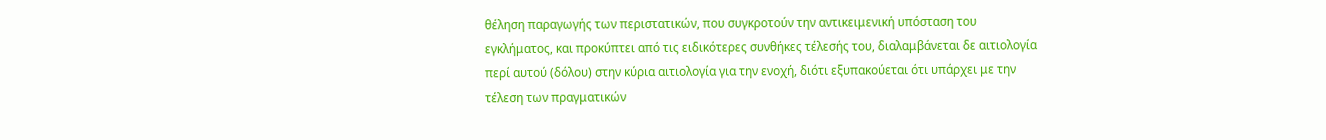θέληση παραγωγής των περιστατικών, που συγκροτούν την αντικειμενική υπόσταση του εγκλήματος, και προκύπτει από τις ειδικότερες συνθήκες τέλεσής του, διαλαμβάνεται δε αιτιολογία περί αυτού (δόλου) στην κύρια αιτιολογία για την ενοχή, διότι εξυπακούεται ότι υπάρχει με την τέλεση των πραγματικών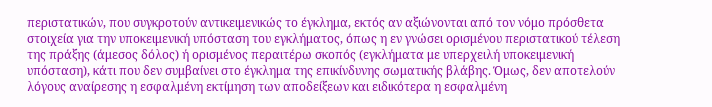περιστατικών, που συγκροτούν αντικειμενικώς το έγκλημα, εκτός αν αξιώνονται από τον νόμο πρόσθετα στοιχεία για την υποκειμενική υπόσταση του εγκλήματος, όπως η εν γνώσει ορισμένου περιστατικού τέλεση της πράξης (άμεσος δόλος) ή ορισμένος περαιτέρω σκοπός (εγκλήματα με υπερχειλή υποκειμενική υπόσταση), κάτι που δεν συμβαίνει στο έγκλημα της επικίνδυνης σωματικής βλάβης. Όμως, δεν αποτελούν λόγους αναίρεσης η εσφαλμένη εκτίμηση των αποδείξεων και ειδικότερα η εσφαλμένη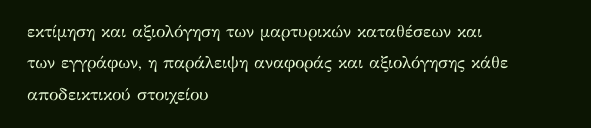εκτίμηση και αξιολόγηση των μαρτυρικών καταθέσεων και των εγγράφων, η παράλειψη αναφοράς και αξιολόγησης κάθε αποδεικτικού στοιχείου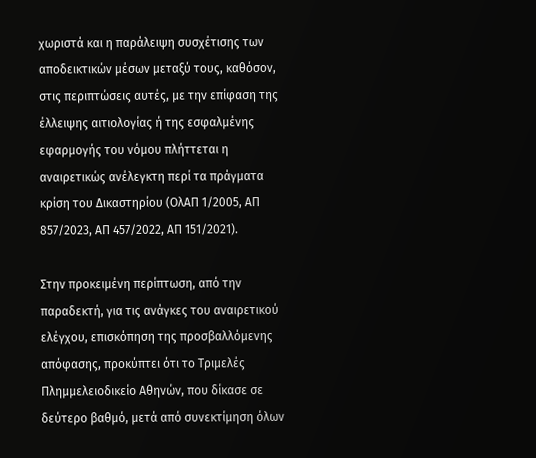χωριστά και η παράλειψη συσχέτισης των αποδεικτικών μέσων μεταξύ τους, καθόσον, στις περιπτώσεις αυτές, με την επίφαση της έλλειψης αιτιολογίας ή της εσφαλμένης εφαρμογής του νόμου πλήττεται η αναιρετικώς ανέλεγκτη περί τα πράγματα κρίση του Δικαστηρίου (ΟλΑΠ 1/2005, ΑΠ 857/2023, ΑΠ 457/2022, ΑΠ 151/2021).

Στην προκειμένη περίπτωση, από την παραδεκτή, για τις ανάγκες του αναιρετικού ελέγχου, επισκόπηση της προσβαλλόμενης απόφασης, προκύπτει ότι το Τριμελές Πλημμελειοδικείο Αθηνών, που δίκασε σε δεύτερο βαθμό, μετά από συνεκτίμηση όλων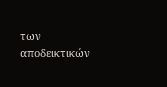των αποδεικτικών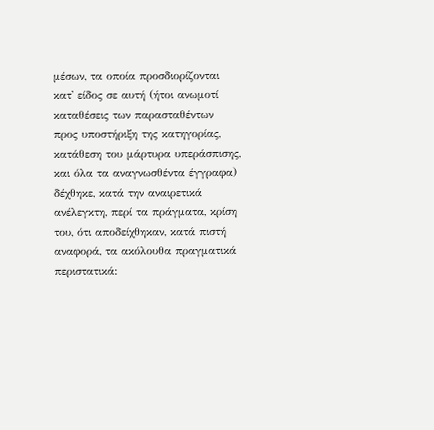μέσων, τα οποία προσδιορίζονται κατ' είδος σε αυτή (ήτοι ανωμοτί καταθέσεις των παρασταθέντων προς υποστήριξη της κατηγορίας, κατάθεση του μάρτυρα υπεράσπισης, και όλα τα αναγνωσθέντα έγγραφα) δέχθηκε, κατά την αναιρετικά ανέλεγκτη, περί τα πράγματα, κρίση του, ότι αποδείχθηκαν, κατά πιστή αναφορά, τα ακόλουθα πραγματικά περιστατικά: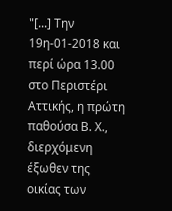"[...] Την 19η-01-2018 και περί ώρα 13.00 στο Περιστέρι Αττικής, η πρώτη παθούσα Β. Χ., διερχόμενη έξωθεν της οικίας των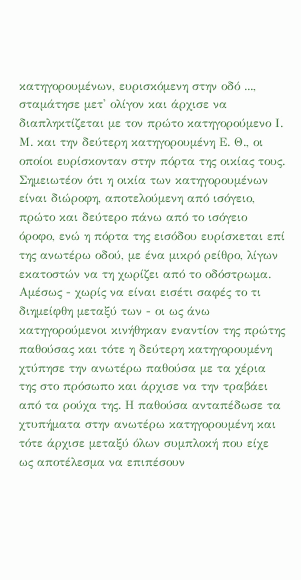κατηγορουμένων, ευρισκόμενη στην οδό ..., σταμάτησε μετ' ολίγον και άρχισε να διαπληκτίζεται με τον πρώτο κατηγορούμενο Ι. Μ. και την δεύτερη κατηγορουμένη Ε. Θ., οι οποίοι ευρίσκονταν στην πόρτα της οικίας τους. Σημειωτέον ότι η οικία των κατηγορουμένων είναι διώροφη, αποτελούμενη από ισόγειο, πρώτο και δεύτερο πάνω από το ισόγειο όροφο, ενώ η πόρτα της εισόδου ευρίσκεται επί της ανωτέρω οδού, με ένα μικρό ρείθρο, λίγων εκατοστών να τη χωρίζει από το οδόστρωμα. Αμέσως - χωρίς να είναι εισέτι σαφές το τι διημείφθη μεταξύ των - οι ως άνω κατηγορούμενοι κινήθηκαν εναντίον της πρώτης παθούσας και τότε η δεύτερη κατηγορουμένη χτύπησε την ανωτέρω παθούσα με τα χέρια της στο πρόσωπο και άρχισε να την τραβάει από τα ρούχα της. Η παθούσα ανταπέδωσε τα χτυπήματα στην ανωτέρω κατηγορουμένη και τότε άρχισε μεταξύ όλων συμπλοκή που είχε ως αποτέλεσμα να επιπέσουν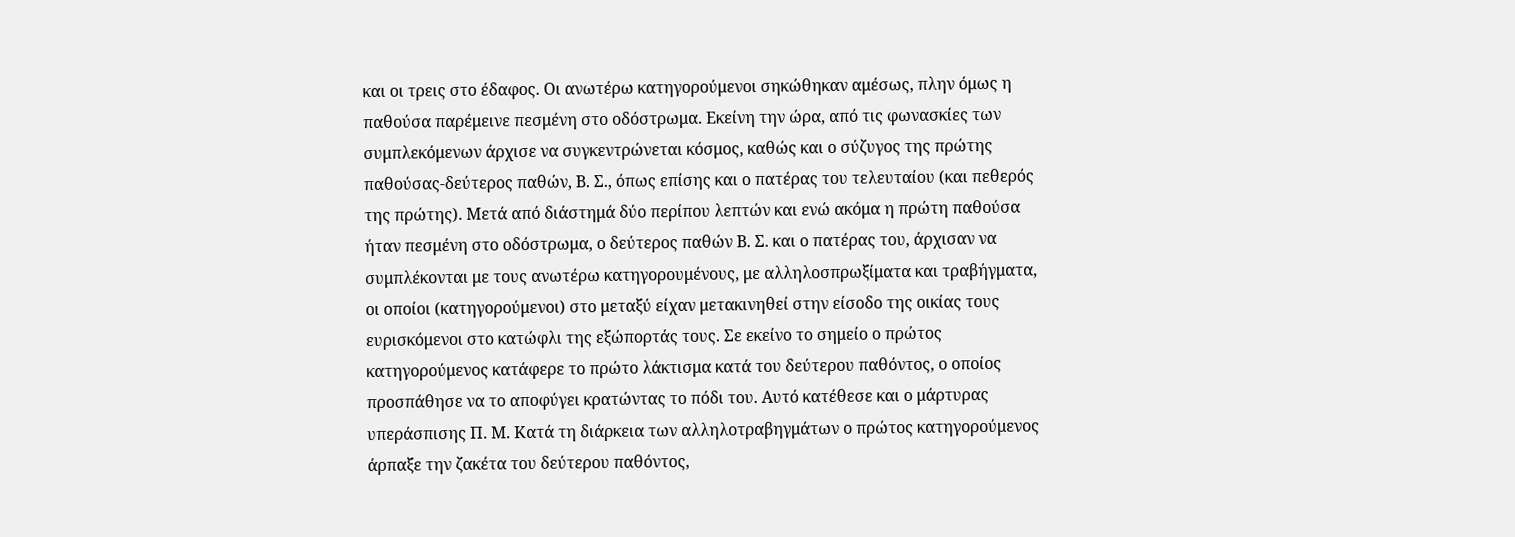και οι τρεις στο έδαφος. Οι ανωτέρω κατηγορούμενοι σηκώθηκαν αμέσως, πλην όμως η παθούσα παρέμεινε πεσμένη στο οδόστρωμα. Εκείνη την ώρα, από τις φωνασκίες των συμπλεκόμενων άρχισε να συγκεντρώνεται κόσμος, καθώς και ο σύζυγος της πρώτης παθούσας-δεύτερος παθών, Β. Σ., όπως επίσης και ο πατέρας του τελευταίου (και πεθερός της πρώτης). Μετά από διάστημά δύο περίπου λεπτών και ενώ ακόμα η πρώτη παθούσα ήταν πεσμένη στο οδόστρωμα, ο δεύτερος παθών Β. Σ. και ο πατέρας του, άρχισαν να συμπλέκονται με τους ανωτέρω κατηγορουμένους, με αλληλοσπρωξίματα και τραβήγματα, οι οποίοι (κατηγορούμενοι) στο μεταξύ είχαν μετακινηθεί στην είσοδο της οικίας τους ευρισκόμενοι στο κατώφλι της εξώπορτάς τους. Σε εκείνο το σημείο ο πρώτος κατηγορούμενος κατάφερε το πρώτο λάκτισμα κατά του δεύτερου παθόντος, ο οποίος προσπάθησε να το αποφύγει κρατώντας το πόδι του. Αυτό κατέθεσε και ο μάρτυρας υπεράσπισης Π. Μ. Κατά τη διάρκεια των αλληλοτραβηγμάτων ο πρώτος κατηγορούμενος άρπαξε την ζακέτα του δεύτερου παθόντος,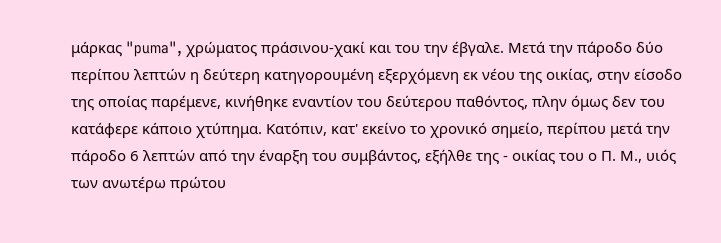μάρκας "puma", χρώματος πράσινου-χακί και του την έβγαλε. Μετά την πάροδο δύο περίπου λεπτών η δεύτερη κατηγορουμένη εξερχόμενη εκ νέου της οικίας, στην είσοδο της οποίας παρέμενε, κινήθηκε εναντίον του δεύτερου παθόντος, πλην όμως δεv του κατάφερε κάποιο χτύπημα. Κατόπιν, κατ' εκείνο το χρονικό σημείο, περίπου μετά την πάροδο 6 λεπτών από την έναρξη του συμβάντος, εξήλθε της - οικίας του ο Π. Μ., υιός των ανωτέρω πρώτου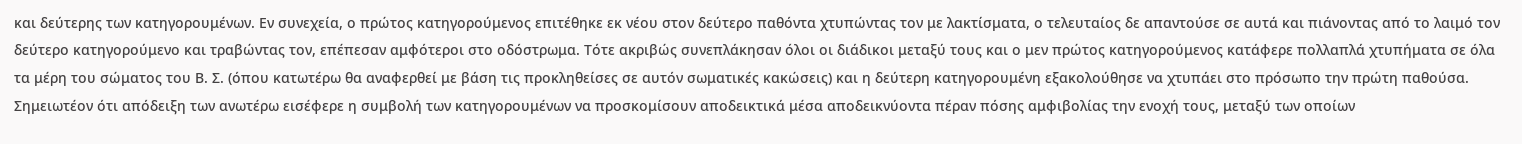και δεύτερης των κατηγορουμένων. Εν συνεχεία, ο πρώτος κατηγορούμενος επιτέθηκε εκ νέου στον δεύτερο παθόντα χτυπώντας τον με λακτίσματα, ο τελευταίος δε απαντούσε σε αυτά και πιάνοντας από το λαιμό τον δεύτερο κατηγορούμενο και τραβώντας τον, επέπεσαν αμφότεροι στο οδόστρωμα. Τότε ακριβώς συνεπλάκησαν όλοι οι διάδικοι μεταξύ τους και ο μεν πρώτος κατηγορούμενος κατάφερε πολλαπλά χτυπήματα σε όλα τα μέρη του σώματος του Β. Σ. (όπου κατωτέρω θα αναφερθεί με βάση τις προκληθείσες σε αυτόν σωματικές κακώσεις) και η δεύτερη κατηγορουμένη εξακολούθησε να χτυπάει στο πρόσωπο την πρώτη παθούσα. Σημειωτέον ότι απόδειξη των ανωτέρω εισέφερε η συμβολή των κατηγορουμένων να προσκομίσουν αποδεικτικά μέσα αποδεικνύοντα πέραν πόσης αμφιβολίας την ενοχή τους, μεταξύ των οποίων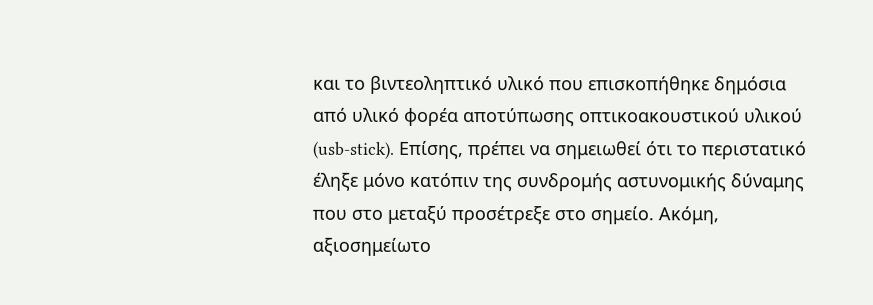και το βιντεοληπτικό υλικό που επισκοπήθηκε δημόσια από υλικό φορέα αποτύπωσης οπτικοακουστικού υλικού (usb-stick). Επίσης, πρέπει να σημειωθεί ότι το περιστατικό έληξε μόνο κατόπιν της συνδρομής αστυνομικής δύναμης που στο μεταξύ προσέτρεξε στο σημείο. Ακόμη, αξιοσημείωτο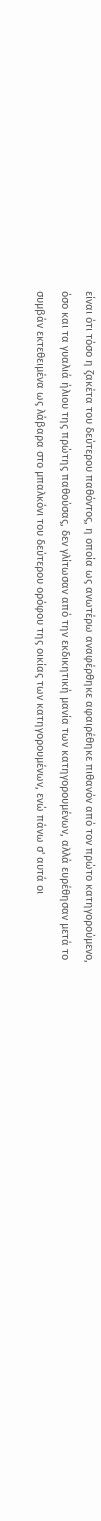είναι ότι τόσο η ζακέτα του δεύτερου παθόντος, η οποία ως ανωτέρω αναφέρθηκε αφαιρέθηκε πιθανόν από τον πρώτο κατηγορούμενο, όσο και τα γυαλιά ήλιου της πρώτης παθούσας, δεν γλίτωσαν από την εκδικητική μανία των κατηγορουμένων, αλλά ευρέθησαν μετά το συμβάν εκτεθειμένα ως λάβαρα στο μπαλκόνι του δεύτερου ορόφου της οικίας των κατηγορουμένων, ενώ πάνω σ' αυτά οι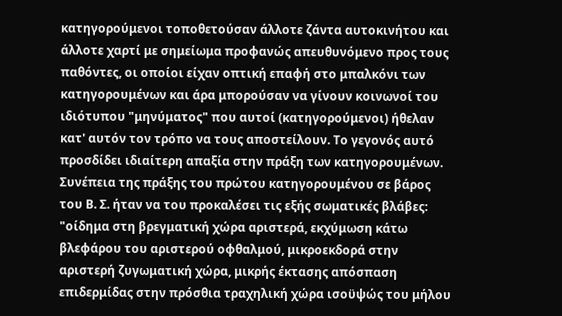κατηγορούμενοι τοποθετούσαν άλλοτε ζάντα αυτοκινήτου και άλλοτε χαρτί με σημείωμα προφανώς απευθυνόμενο προς τους παθόντες, οι οποίοι είχαν οπτική επαφή στο μπαλκόνι των κατηγορουμένων και άρα μπορούσαν να γίνουν κοινωνοί του ιδιότυπου "μηνύματος" που αυτοί (κατηγορούμενοι) ήθελαν κατ' αυτόν τον τρόπο να τους αποστείλουν. Το γεγονός αυτό προσδίδει ιδιαίτερη απαξία στην πράξη των κατηγορουμένων. Συνέπεια της πράξης του πρώτου κατηγορουμένου σε βάρος του Β. Σ. ήταν να του προκαλέσει τις εξής σωματικές βλάβες: "οίδημα στη βρεγματική χώρα αριστερά, εκχύμωση κάτω βλεφάρου του αριστερού οφθαλμού, μικροεκδορά στην αριστερή ζυγωματική χώρα, μικρής έκτασης απόσπαση επιδερμίδας στην πρόσθια τραχηλική χώρα ισοϋψώς του μήλου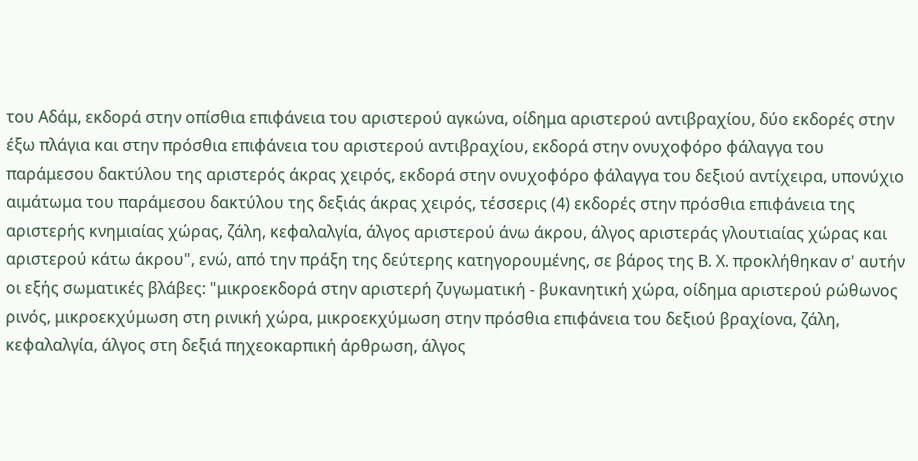του Αδάμ, εκδορά στην οπίσθια επιφάνεια του αριστερού αγκώνα, οίδημα αριστερού αντιβραχίου, δύο εκδορές στην έξω πλάγια και στην πρόσθια επιφάνεια του αριστερού αντιβραχίου, εκδορά στην ονυχοφόρο φάλαγγα του παράμεσου δακτύλου της αριστερός άκρας χειρός, εκδορά στην ονυχοφόρο φάλαγγα του δεξιού αντίχειρα, υπονύχιο αιμάτωμα του παράμεσου δακτύλου της δεξιάς άκρας χειρός, τέσσερις (4) εκδορές στην πρόσθια επιφάνεια της αριστερής κνημιαίας χώρας, ζάλη, κεφαλαλγία, άλγος αριστερού άνω άκρου, άλγος αριστεράς γλουτιαίας χώρας και αριστερού κάτω άκρου", ενώ, από την πράξη της δεύτερης κατηγορουμένης, σε βάρος της Β. Χ. προκλήθηκαν σ' αυτήν οι εξής σωματικές βλάβες: "μικροεκδορά στην αριστερή ζυγωματική - βυκανητική χώρα, οίδημα αριστερού ρώθωνος ρινός, μικροεκχύμωση στη ρινική χώρα, μικροεκχύμωση στην πρόσθια επιφάνεια του δεξιού βραχίονα, ζάλη, κεφαλαλγία, άλγος στη δεξιά πηχεοκαρπική άρθρωση, άλγος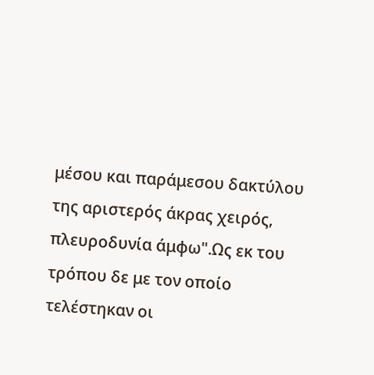μέσου και παράμεσου δακτύλου της αριστερός άκρας χειρός, πλευροδυνία άμφω".Ως εκ του τρόπου δε με τον οποίο τελέστηκαν οι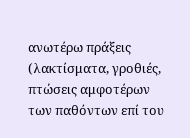ανωτέρω πράξεις (λακτίσματα, γροθιές, πτώσεις αμφοτέρων των παθόντων επί του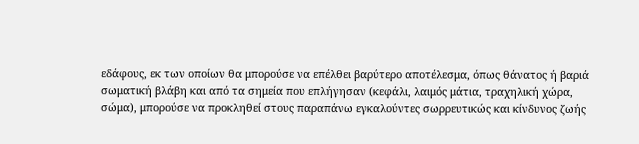εδάφους, εκ των οποίων θα μπορούσε να επέλθει βαρύτερο αποτέλεσμα, όπως θάνατος ή βαριά σωματική βλάβη και από τα σημεία που επλήγησαν (κεφάλι, λαιμός μάτια, τραχηλική χώρα, σώμα), μπορούσε να προκληθεί στους παραπάνω εγκαλούντες σωρρευτικώς και κίνδυνος ζωής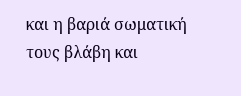και η βαριά σωματική τους βλάβη και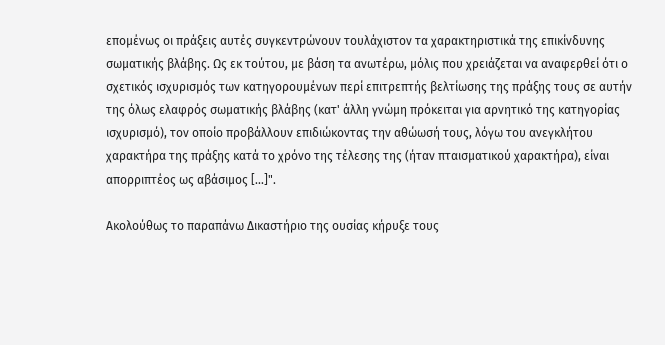επομένως οι πράξεις αυτές συγκεντρώνουν τουλάχιστον τα χαρακτηριστικά της επικίνδυνης σωματικής βλάβης. Ως εκ τούτου, με βάση τα ανωτέρω, μόλις που χρειάζεται να αναφερθεί ότι ο σχετικός ισχυρισμός των κατηγορουμένων περί επιτρεπτής βελτίωσης της πράξης τους σε αυτήν της όλως ελαφρός σωματικής βλάβης (κατ' άλλη γνώμη πρόκειται για αρνητικό της κατηγορίας ισχυρισμό), τον οποίο προβάλλουν επιδιώκοντας την αθώωσή τους, λόγω του ανεγκλήτου χαρακτήρα της πράξης κατά το χρόνο της τέλεσης της (ήταν πταισματικού χαρακτήρα), είναι απορριπτέος ως αβάσιμος [...]".

Ακολούθως το παραπάνω Δικαστήριο της ουσίας κήρυξε τους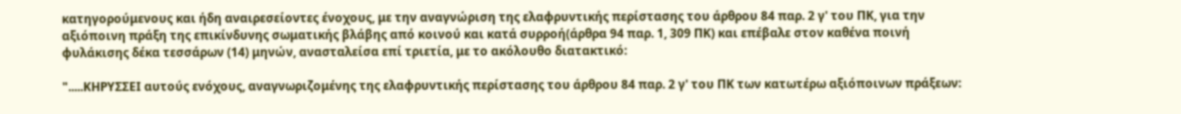κατηγορούμενους και ήδη αναιρεσείοντες ένοχους, με την αναγνώριση της ελαφρυντικής περίστασης του άρθρου 84 παρ. 2 γ' του ΠΚ, για την αξιόποινη πράξη της επικίνδυνης σωματικής βλάβης από κοινού και κατά συρροή(άρθρα 94 παρ. 1, 309 ΠΚ) και επέβαλε στον καθένα ποινή φυλάκισης δέκα τεσσάρων (14) μηνών, ανασταλείσα επί τριετία, με το ακόλουθο διατακτικό:

".....ΚΗΡΥΣΣΕΙ αυτούς ενόχους, αναγνωριζομένης της ελαφρυντικής περίστασης του άρθρου 84 παρ. 2 γ' του ΠΚ των κατωτέρω αξιόποινων πράξεων: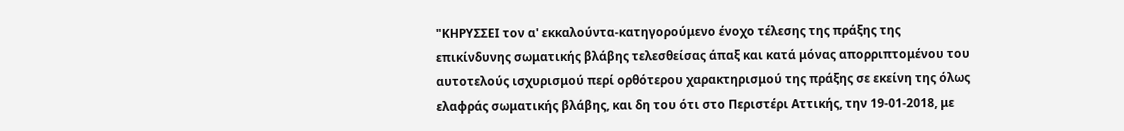"ΚΗΡΥΣΣΕΙ τον α' εκκαλούντα-κατηγορούμενο ένοχο τέλεσης της πράξης της επικίνδυνης σωματικής βλάβης τελεσθείσας άπαξ και κατά μόνας απορριπτομένου του αυτοτελούς ισχυρισμού περί ορθότερου χαρακτηρισμού της πράξης σε εκείνη της όλως ελαφράς σωματικής βλάβης, και δη του ότι στο Περιστέρι Αττικής, την 19-01-2018, με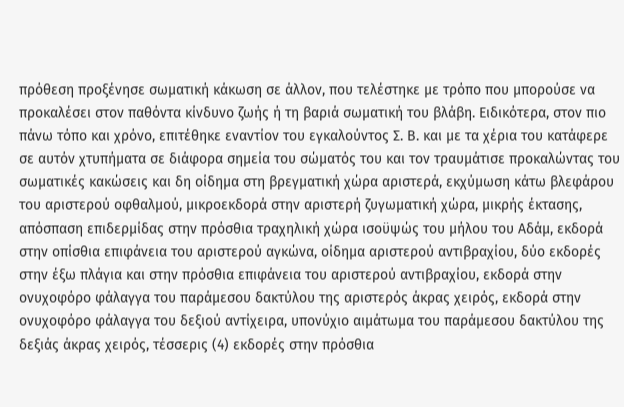πρόθεση προξένησε σωματική κάκωση σε άλλον, που τελέστηκε με τρόπο που μπορούσε να προκαλέσει στον παθόντα κίνδυνο ζωής ή τη βαριά σωματική του βλάβη. Ειδικότερα, στον πιο πάνω τόπο και χρόνο, επιτέθηκε εναντίον του εγκαλούντος Σ. Β. και με τα χέρια του κατάφερε σε αυτόν χτυπήματα σε διάφορα σημεία του σώματός του και τον τραυμάτισε προκαλώντας του σωματικές κακώσεις και δη οίδημα στη βρεγματική χώρα αριστερά, εκχύμωση κάτω βλεφάρου του αριστερού οφθαλμού, μικροεκδορά στην αριστερή ζυγωματική χώρα, μικρής έκτασης, απόσπαση επιδερμίδας στην πρόσθια τραχηλική χώρα ισοϋψώς του μήλου του Αδάμ, εκδορά στην οπίσθια επιφάνεια του αριστερού αγκώνα, οίδημα αριστερού αντιβραχίου, δύο εκδορές στην έξω πλάγια και στην πρόσθια επιφάνεια του αριστερού αντιβραχίου, εκδορά στην ονυχοφόρο φάλαγγα του παράμεσου δακτύλου της αριστερός άκρας χειρός, εκδορά στην ονυχοφόρο φάλαγγα του δεξιού αντίχειρα, υπονύχιο αιμάτωμα του παράμεσου δακτύλου της δεξιάς άκρας χειρός, τέσσερις (4) εκδορές στην πρόσθια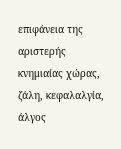επιφάνεια της αριστερής κνημιαίας χώρας, ζάλη, κεφαλαλγία, άλγος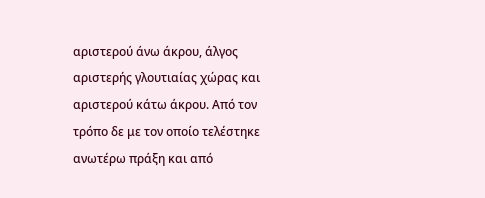αριστερού άνω άκρου, άλγος αριστερής γλουτιαίας χώρας και αριστερού κάτω άκρου. Από τον τρόπο δε με τον οποίο τελέστηκε ανωτέρω πράξη και από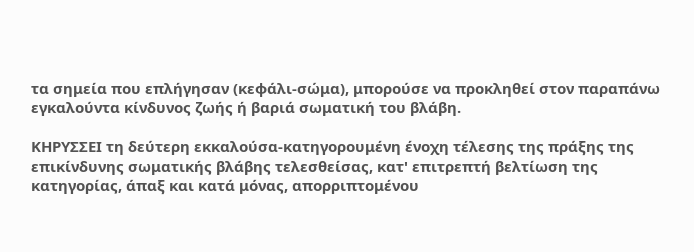τα σημεία που επλήγησαν (κεφάλι-σώμα), μπορούσε να προκληθεί στον παραπάνω εγκαλούντα κίνδυνος ζωής ή βαριά σωματική του βλάβη.

ΚΗΡΥΣΣΕΙ τη δεύτερη εκκαλούσα-κατηγορουμένη ένοχη τέλεσης της πράξης της επικίνδυνης σωματικής βλάβης τελεσθείσας, κατ' επιτρεπτή βελτίωση της κατηγορίας, άπαξ και κατά μόνας, απορριπτομένου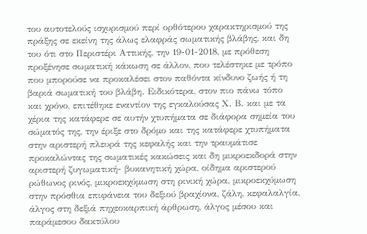του αυτοτελούς ισχυρισμού περί ορθότερου χαρακτηρισμού της πράξης σε εκείνη της άλως ελαφράς σωματικής βλάβης, και δη του ότι στο Περιστέρι Αττικής, την 19-01-2018, με πρόθεση προξένησε σωματική κάκωση σε άλλον, που τελέστηκε με τρόπο που μπορούσε να προκαλέσει στον παθόντα κίνδυνο ζωής ή τη βαριά σωματική του βλάβη. Ειδικότερα, στον πιο πάνω τόπο και χρόνο, επιτέθηκε εναντίον της εγκαλούσας Χ. Β. και με τα χέρια της κατάφερε σε αυτήν χτυπήματα σε διάφορα σημεία του σώματός της, την έριξε στο δρόμο και της κατάφερε χτυπήματα στην αριστερή πλευρά της κεφαλής και την τραυμάτισε προκαλώντας της σωματικές κακώσεις και δη μικροεκδορά στην αριστερή ζυγωματική- βυκανητική χώρα, οίδημα αριστερού ρώθωνος ρινός, μικροεκχύμωση στη ρινική χώρα, μικροεκχύμωση στην πρόσθια επιφάνεια του δεξιού βραχίονα, ζάλη, κεφαλαλγία, άλγος στη δεξιά πηχεοκαρπική άρθρωση, άλγος μέσου και παράμεσου δακτύλου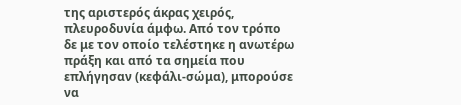της αριστερός άκρας χειρός, πλευροδυνία άμφω. Από τον τρόπο δε με τον οποίο τελέστηκε η ανωτέρω πράξη και από τα σημεία που επλήγησαν (κεφάλι-σώμα), μπορούσε να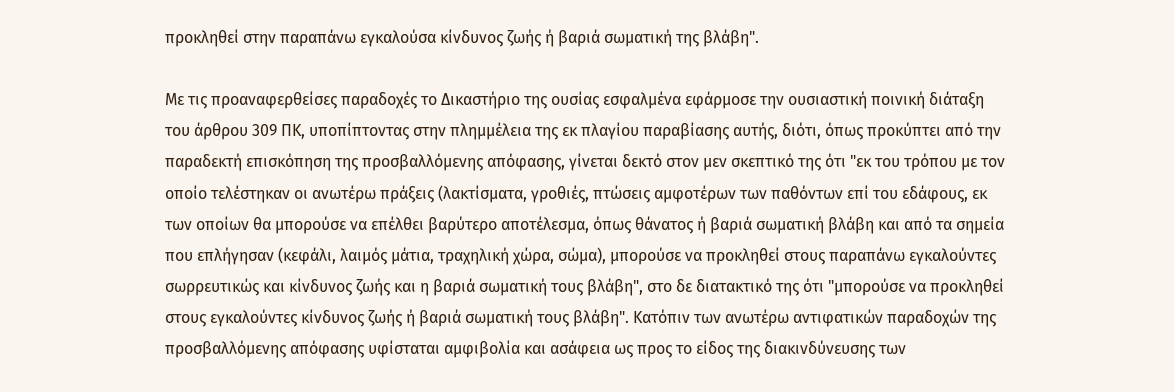προκληθεί στην παραπάνω εγκαλούσα κίνδυνος ζωής ή βαριά σωματική της βλάβη".

Με τις προαναφερθείσες παραδοχές το Δικαστήριο της ουσίας εσφαλμένα εφάρμοσε την ουσιαστική ποινική διάταξη του άρθρου 309 ΠΚ, υποπίπτοντας στην πλημμέλεια της εκ πλαγίου παραβίασης αυτής, διότι, όπως προκύπτει από την παραδεκτή επισκόπηση της προσβαλλόμενης απόφασης, γίνεται δεκτό στον μεν σκεπτικό της ότι "εκ του τρόπου με τον οποίο τελέστηκαν οι ανωτέρω πράξεις (λακτίσματα, γροθιές, πτώσεις αμφοτέρων των παθόντων επί του εδάφους, εκ των οποίων θα μπορούσε να επέλθει βαρύτερο αποτέλεσμα, όπως θάνατος ή βαριά σωματική βλάβη και από τα σημεία που επλήγησαν (κεφάλι, λαιμός μάτια, τραχηλική χώρα, σώμα), μπορούσε να προκληθεί στους παραπάνω εγκαλούντες σωρρευτικώς και κίνδυνος ζωής και η βαριά σωματική τους βλάβη", στο δε διατακτικό της ότι "μπορούσε να προκληθεί στους εγκαλούντες κίνδυνος ζωής ή βαριά σωματική τους βλάβη". Κατόπιν των ανωτέρω αντιφατικών παραδοχών της προσβαλλόμενης απόφασης υφίσταται αμφιβολία και ασάφεια ως προς το είδος της διακινδύνευσης των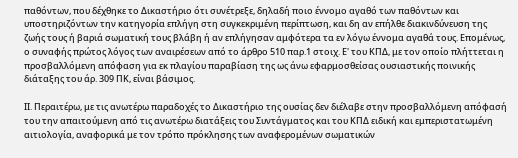παθόντων, που δέχθηκε το Δικαστήριο ότι συνέτρεξε, δηλαδή ποιο έννομο αγαθό των παθόντων και υποστηριζόντων την κατηγορία επλήγη στη συγκεκριμένη περίπτωση, και δη αν επήλθε διακινδύνευση της ζωής τους ή βαριά σωματική τους βλάβη ή αν επλήγησαν αμφότερα τα εν λόγω έννομα αγαθά τους. Επομένως, ο συναφής πρώτος λόγος των αναιρέσεων από το άρθρο 510 παρ.1 στοιχ. Ε' του ΚΠΔ, με τον οποίο πλήττεται η προσβαλλόμενη απόφαση για εκ πλαγίου παραβίαση της ως άνω εφαρμοσθείσας ουσιαστικής ποινικής διάταξης του άρ. 309 ΠΚ, είναι βάσιμος.

ΙΙ. Περαιτέρω, με τις ανωτέρω παραδοχές το Δικαστήριο της ουσίας δεν διέλαβε στην προσβαλλόμενη απόφασή του την απαιτούμενη από τις ανωτέρω διατάξεις του Συντάγματος και του ΚΠΔ ειδική και εμπεριστατωμένη αιτιολογία, αναφορικά με τον τρόπο πρόκλησης των αναφερομένων σωματικών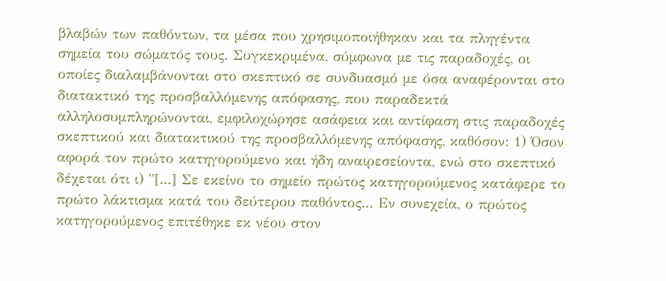βλαβών των παθόντων, τα μέσα που χρησιμοποιήθηκαν και τα πληγέντα σημεία του σώματός τους. Συγκεκριμένα, σύμφωνα με τις παραδοχές, οι οποίες διαλαμβάνονται στο σκεπτικό σε συνδυασμό με όσα αναφέρονται στο διατακτικό της προσβαλλόμενης απόφασης, που παραδεκτά αλληλοσυμπληρώνονται, εμφιλοχώρησε ασάφεια και αντίφαση στις παραδοχές σκεπτικού και διατακτικού της προσβαλλόμενης απόφασης, καθόσον: 1) Όσον αφορά τον πρώτο κατηγορούμενο και ήδη αναιρεσείοντα, ενώ στο σκεπτικό δέχεται ότι ι) "[...] Σε εκείνο το σημείο πρώτος κατηγορούμενος κατάφερε το πρώτο λάκτισμα κατά του δεύτερου παθόντος... Εν συνεχεία, ο πρώτος κατηγορούμενος επιτέθηκε εκ νέου στον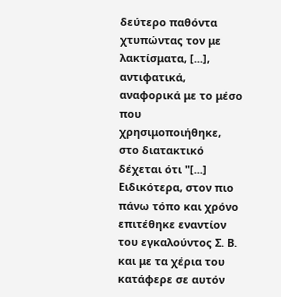δεύτερο παθόντα χτυπώντας τον με λακτίσματα, [...], αντιφατικά, αναφορικά με το μέσο που χρησιμοποιήθηκε, στο διατακτικό δέχεται ότι "[...] Ειδικότερα, στον πιο πάνω τόπο και χρόνο επιτέθηκε εναντίον του εγκαλούντος Σ. Β. και με τα χέρια του κατάφερε σε αυτόν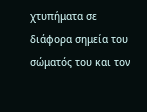χτυπήματα σε διάφορα σημεία του σώματός του και τον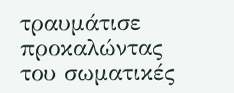τραυμάτισε προκαλώντας του σωματικές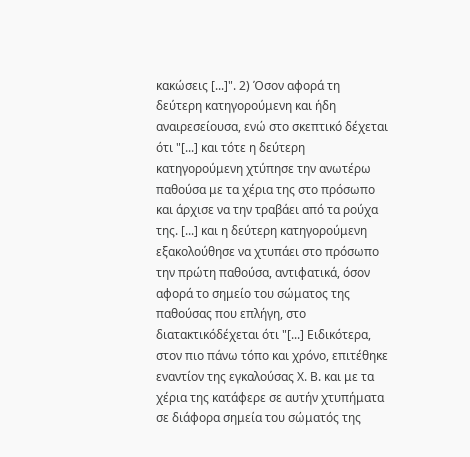κακώσεις [...]". 2) Όσον αφορά τη δεύτερη κατηγορούμενη και ήδη αναιρεσείουσα, ενώ στο σκεπτικό δέχεται ότι "[...] και τότε η δεύτερη κατηγορούμενη χτύπησε την ανωτέρω παθούσα με τα χέρια της στο πρόσωπο και άρχισε να την τραβάει από τα ρούχα της. [...] και η δεύτερη κατηγορούμενη εξακολούθησε να χτυπάει στο πρόσωπο την πρώτη παθούσα, αντιφατικά, όσον αφορά το σημείο του σώματος της παθούσας που επλήγη, στο διατακτικόδέχεται ότι "[...] Ειδικότερα, στον πιο πάνω τόπο και χρόνο, επιτέθηκε εναντίον της εγκαλούσας Χ. Β. και με τα χέρια της κατάφερε σε αυτήν χτυπήματα σε διάφορα σημεία του σώματός της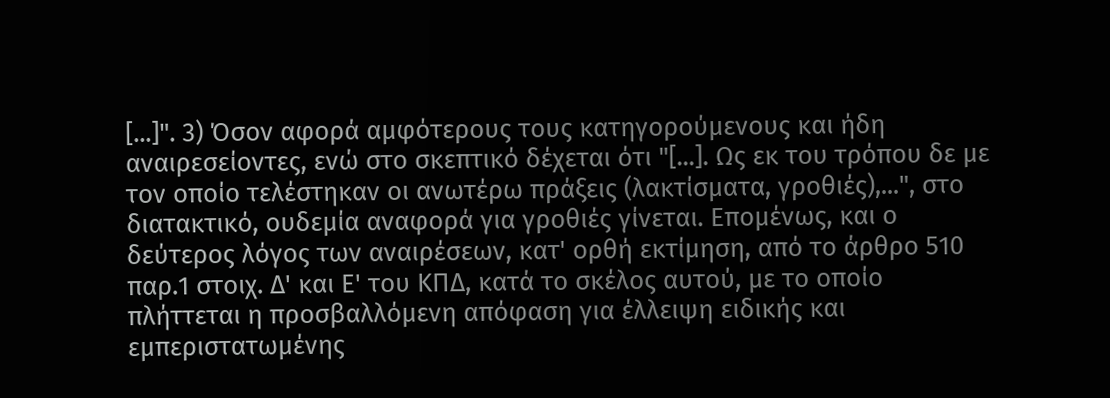[...]". 3) Όσον αφορά αμφότερους τους κατηγορούμενους και ήδη αναιρεσείοντες, ενώ στο σκεπτικό δέχεται ότι "[...]. Ως εκ του τρόπου δε με τον οποίο τελέστηκαν οι ανωτέρω πράξεις (λακτίσματα, γροθιές),...", στο διατακτικό, ουδεμία αναφορά για γροθιές γίνεται. Επομένως, και ο δεύτερος λόγος των αναιρέσεων, κατ' ορθή εκτίμηση, από το άρθρο 510 παρ.1 στοιχ. Δ' και Ε' του ΚΠΔ, κατά το σκέλος αυτού, με το οποίο πλήττεται η προσβαλλόμενη απόφαση για έλλειψη ειδικής και εμπεριστατωμένης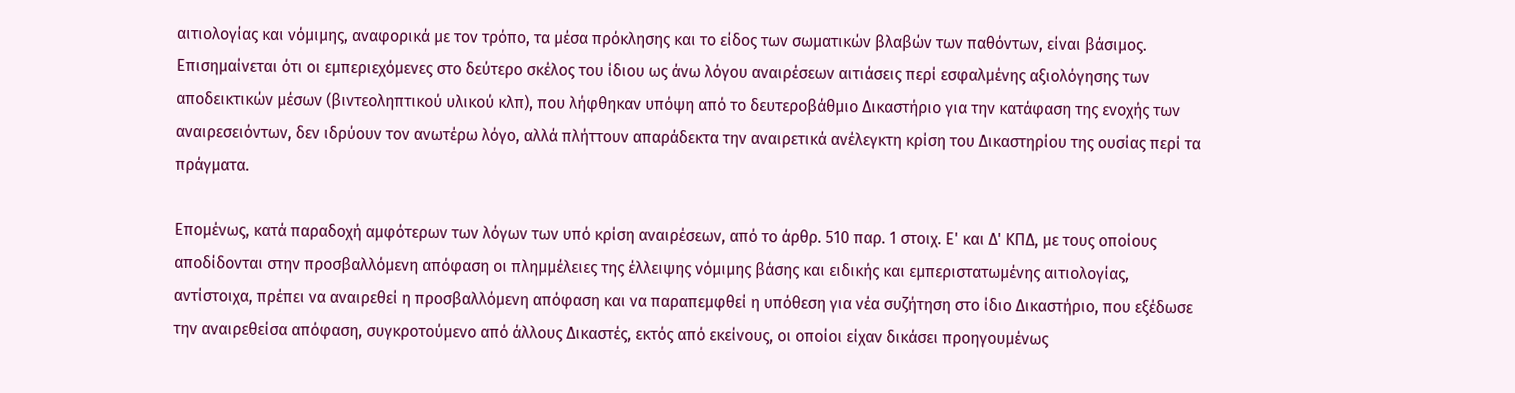αιτιολογίας και νόμιμης, αναφορικά με τον τρόπο, τα μέσα πρόκλησης και το είδος των σωματικών βλαβών των παθόντων, είναι βάσιμος. Επισημαίνεται ότι οι εμπεριεχόμενες στο δεύτερο σκέλος του ίδιου ως άνω λόγου αναιρέσεων αιτιάσεις περί εσφαλμένης αξιολόγησης των αποδεικτικών μέσων (βιντεοληπτικού υλικού κλπ), που λήφθηκαν υπόψη από το δευτεροβάθμιο Δικαστήριο για την κατάφαση της ενοχής των αναιρεσειόντων, δεν ιδρύουν τον ανωτέρω λόγο, αλλά πλήττουν απαράδεκτα την αναιρετικά ανέλεγκτη κρίση του Δικαστηρίου της ουσίας περί τα πράγματα.

Επομένως, κατά παραδοχή αμφότερων των λόγων των υπό κρίση αναιρέσεων, από το άρθρ. 510 παρ. 1 στοιχ. Ε' και Δ' ΚΠΔ, με τους οποίους αποδίδονται στην προσβαλλόμενη απόφαση οι πλημμέλειες της έλλειψης νόμιμης βάσης και ειδικής και εμπεριστατωμένης αιτιολογίας, αντίστοιχα, πρέπει να αναιρεθεί η προσβαλλόμενη απόφαση και να παραπεμφθεί η υπόθεση για νέα συζήτηση στο ίδιο Δικαστήριο, που εξέδωσε την αναιρεθείσα απόφαση, συγκροτούμενο από άλλους Δικαστές, εκτός από εκείνους, οι οποίοι είχαν δικάσει προηγουμένως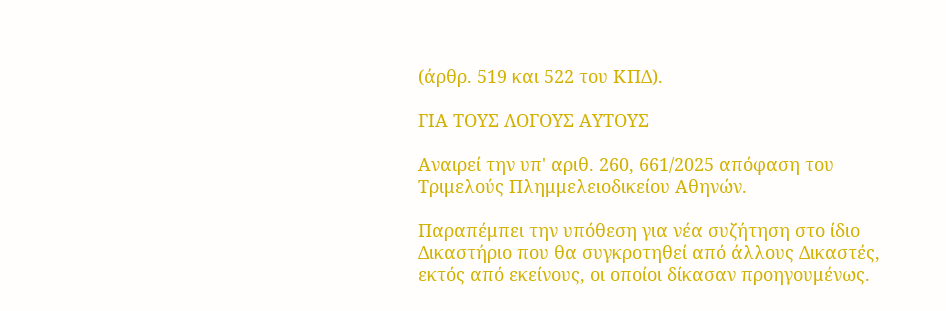(άρθρ. 519 και 522 του ΚΠΔ).

ΓΙΑ ΤΟΥΣ ΛΟΓΟΥΣ ΑΥΤΟΥΣ

Αναιρεί την υπ' αριθ. 260, 661/2025 απόφαση του Τριμελούς Πλημμελειοδικείου Αθηνών.

Παραπέμπει την υπόθεση για νέα συζήτηση στο ίδιο Δικαστήριο που θα συγκροτηθεί από άλλους Δικαστές, εκτός από εκείνους, οι οποίοι δίκασαν προηγουμένως.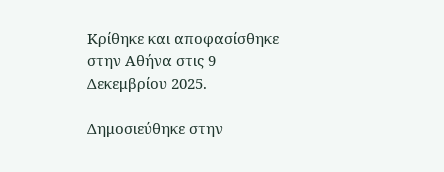Κρίθηκε και αποφασίσθηκε στην Αθήνα στις 9 Δεκεμβρίου 2025.

Δημοσιεύθηκε στην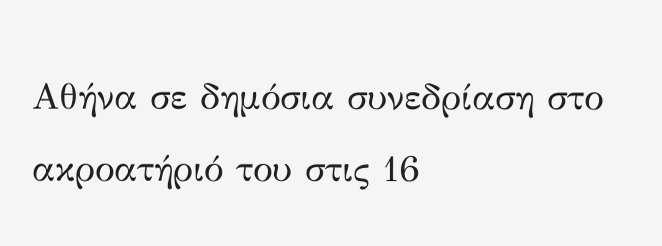Αθήνα σε δημόσια συνεδρίαση στο ακροατήριό του στις 16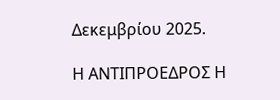Δεκεμβρίου 2025.

Η ΑΝΤΙΠΡΟΕΔΡΟΣ Η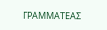ΓΡΑΜΜΑΤΕΑΣ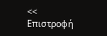<< Επιστροφή